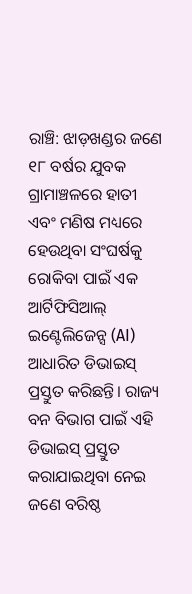ରାଞ୍ଚି: ଝାଡ଼ଖଣ୍ଡର ଜଣେ ୧୮ ବର୍ଷର ଯୁବକ ଗ୍ରାମାଞ୍ଚଳରେ ହାତୀ ଏବଂ ମଣିଷ ମଧ୍ୟରେ ହେଉଥିବା ସଂଘର୍ଷକୁ ରୋକିବା ପାଇଁ ଏକ ଆର୍ଟିଫିସିଆଲ୍ ଇଣ୍ଟେଲିଜେନ୍ସ (AI) ଆଧାରିତ ଡିଭାଇସ୍ ପ୍ରସ୍ତୁତ କରିଛନ୍ତି। ରାଜ୍ୟ ବନ ବିଭାଗ ପାଇଁ ଏହି ଡିଭାଇସ୍ ପ୍ରସ୍ତୁତ କରାଯାଇଥିବା ନେଇ ଜଣେ ବରିଷ୍ଠ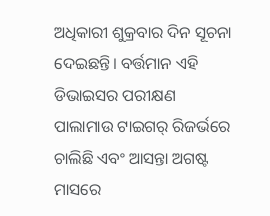ଅଧିକାରୀ ଶୁକ୍ରବାର ଦିନ ସୂଚନା ଦେଇଛନ୍ତି। ବର୍ତ୍ତମାନ ଏହି ଡିଭାଇସର ପରୀକ୍ଷଣ ପାଲାମାଉ ଟାଇଗର୍ ରିଜର୍ଭରେ ଚାଲିଛି ଏବଂ ଆସନ୍ତା ଅଗଷ୍ଟ ମାସରେ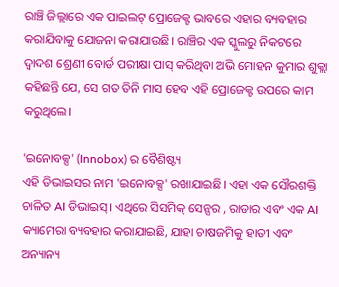ରାଞ୍ଚି ଜିଲ୍ଲାରେ ଏକ ପାଇଲଟ୍ ପ୍ରୋଜେକ୍ଟ ଭାବରେ ଏହାର ବ୍ୟବହାର କରାଯିବାକୁ ଯୋଜନା କରାଯାଉଛି। ରାଞ୍ଚିର ଏକ ସ୍କୁଲରୁ ନିକଟରେ ଦ୍ୱାଦଶ ଶ୍ରେଣୀ ବୋର୍ଡ ପରୀକ୍ଷା ପାସ୍ କରିଥିବା ଅଭି ମୋହନ କୁମାର ଶୁକ୍ଲା କହିଛନ୍ତି ଯେ, ସେ ଗତ ତିନି ମାସ ହେବ ଏହି ପ୍ରୋଜେକ୍ଟ ଉପରେ କାମ କରୁଥିଲେ।

'ଇନୋବକ୍ସ' (Innobox) ର ବୈଶିଷ୍ଟ୍ୟ
ଏହି ଡିଭାଇସର ନାମ 'ଇନୋବକ୍ସ' ରଖାଯାଇଛି। ଏହା ଏକ ସୌରଶକ୍ତି ଚାଳିତ AI ଡିଭାଇସ୍। ଏଥିରେ ସିସମିକ୍ ସେନ୍ସର , ରାଡାର ଏବଂ ଏକ AI କ୍ୟାମେରା ବ୍ୟବହାର କରାଯାଇଛି, ଯାହା ଚାଷଜମିକୁ ହାତୀ ଏବଂ ଅନ୍ୟାନ୍ୟ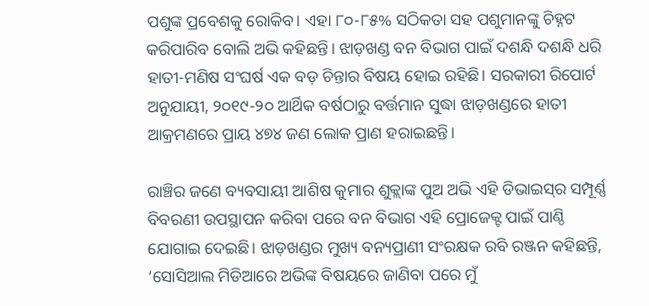ପଶୁଙ୍କ ପ୍ରବେଶକୁ ରୋକିବ। ଏହା ୮୦-୮୫% ସଠିକତା ସହ ପଶୁମାନଙ୍କୁ ଚିହ୍ନଟ କରିପାରିବ ବୋଲି ଅଭି କହିଛନ୍ତି। ଝାଡ଼ଖଣ୍ଡ ବନ ବିଭାଗ ପାଇଁ ଦଶନ୍ଧି ଦଶନ୍ଧି ଧରି ହାତୀ-ମଣିଷ ସଂଘର୍ଷ ଏକ ବଡ଼ ଚିନ୍ତାର ବିଷୟ ହୋଇ ରହିଛି। ସରକାରୀ ରିପୋର୍ଟ ଅନୁଯାୟୀ, ୨୦୧୯-୨୦ ଆର୍ଥିକ ବର୍ଷଠାରୁ ବର୍ତ୍ତମାନ ସୁଦ୍ଧା ଝାଡ଼ଖଣ୍ଡରେ ହାତୀ ଆକ୍ରମଣରେ ପ୍ରାୟ ୪୭୪ ଜଣ ଲୋକ ପ୍ରାଣ ହରାଇଛନ୍ତି।

ରାଞ୍ଚିର ଜଣେ ବ୍ୟବସାୟୀ ଆଶିଷ କୁମାର ଶୁକ୍ଲାଙ୍କ ପୁଅ ଅଭି ଏହି ଡିଭାଇସ୍‌ର ସମ୍ପୂର୍ଣ୍ଣ ବିବରଣୀ ଉପସ୍ଥାପନ କରିବା ପରେ ବନ ବିଭାଗ ଏହି ପ୍ରୋଜେକ୍ଟ ପାଇଁ ପାଣ୍ଠି ଯୋଗାଇ ଦେଇଛି। ଝାଡ଼ଖଣ୍ଡର ମୁଖ୍ୟ ବନ୍ୟପ୍ରାଣୀ ସଂରକ୍ଷକ ରବି ରଞ୍ଜନ କହିଛନ୍ତି, ‘ସୋସିଆଲ ମିଡିଆରେ ଅଭିଙ୍କ ବିଷୟରେ ଜାଣିବା ପରେ ମୁଁ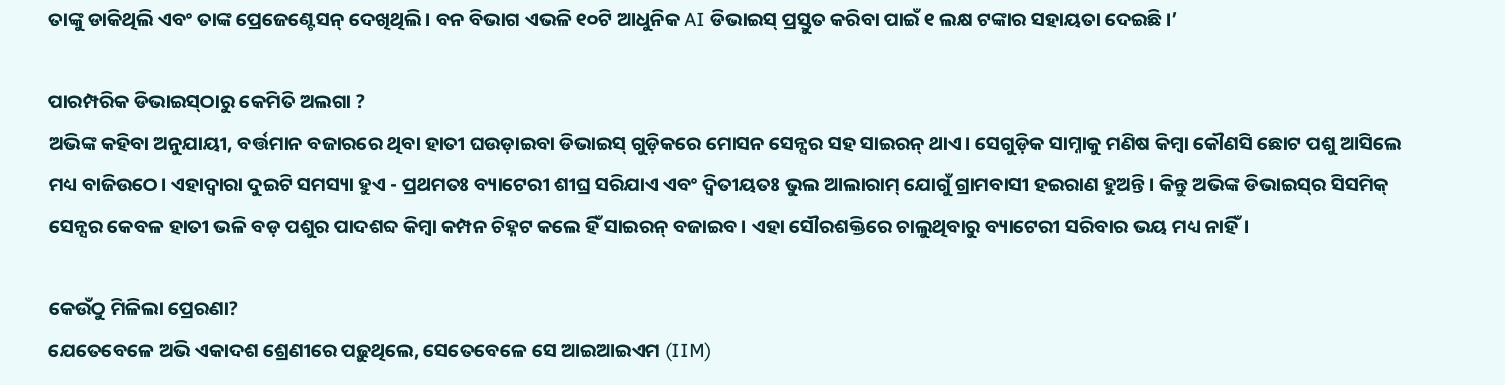ତାଙ୍କୁ ଡାକିଥିଲି ଏବଂ ତାଙ୍କ ପ୍ରେଜେଣ୍ଟେସନ୍ ଦେଖିଥିଲି। ବନ ବିଭାଗ ଏଭଳି ୧୦ଟି ଆଧୁନିକ AI ଡିଭାଇସ୍ ପ୍ରସ୍ତୁତ କରିବା ପାଇଁ ୧ ଲକ୍ଷ ଟଙ୍କାର ସହାୟତା ଦେଇଛି।’

ପାରମ୍ପରିକ ଡିଭାଇସ୍‌ଠାରୁ କେମିତି ଅଲଗା ?
ଅଭିଙ୍କ କହିବା ଅନୁଯାୟୀ, ବର୍ତ୍ତମାନ ବଜାରରେ ଥିବା ହାତୀ ଘଉଡ଼ାଇବା ଡିଭାଇସ୍ ଗୁଡ଼ିକରେ ମୋସନ ସେନ୍ସର ସହ ସାଇରନ୍ ଥାଏ। ସେଗୁଡ଼ିକ ସାମ୍ନାକୁ ମଣିଷ କିମ୍ବା କୌଣସି ଛୋଟ ପଶୁ ଆସିଲେ ମଧ୍ୟ ବାଜିଉଠେ। ଏହାଦ୍ୱାରା ଦୁଇଟି ସମସ୍ୟା ହୁଏ - ପ୍ରଥମତଃ ବ୍ୟାଟେରୀ ଶୀଘ୍ର ସରିଯାଏ ଏବଂ ଦ୍ୱିତୀୟତଃ ଭୁଲ ଆଲାରାମ୍‌ ଯୋଗୁଁ ଗ୍ରାମବାସୀ ହଇରାଣ ହୁଅନ୍ତି। କିନ୍ତୁ ଅଭିଙ୍କ ଡିଭାଇସ୍‌ର ସିସମିକ୍ ସେନ୍ସର କେବଳ ହାତୀ ଭଳି ବଡ଼ ପଶୁର ପାଦଶବ୍ଦ କିମ୍ବା କମ୍ପନ ଚିହ୍ନଟ କଲେ ହିଁ ସାଇରନ୍ ବଜାଇବ। ଏହା ସୌରଶକ୍ତିରେ ଚାଲୁଥିବାରୁ ବ୍ୟାଟେରୀ ସରିବାର ଭୟ ମଧ୍ୟ ନାହିଁ।

କେଉଁଠୁ ମିଳିଲା ପ୍ରେରଣା?
ଯେତେବେଳେ ଅଭି ଏକାଦଶ ଶ୍ରେଣୀରେ ପଢ଼ୁଥିଲେ, ସେତେବେଳେ ସେ ଆଇଆଇଏମ (IIM)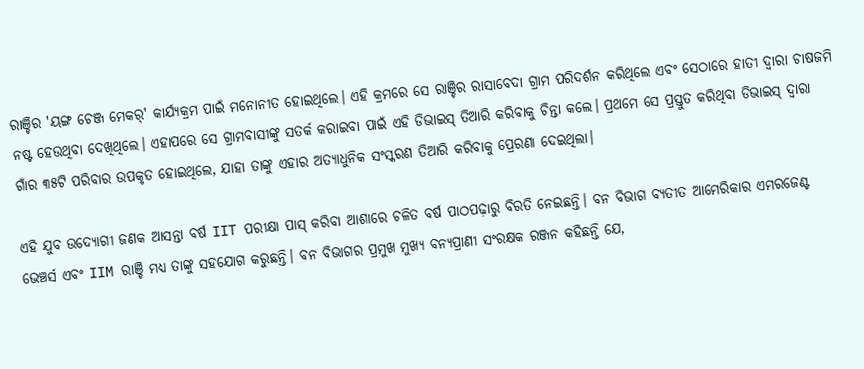ରାଞ୍ଚିର 'ୟଙ୍ଗ ଚେଞ୍ଜ ମେକର୍' କାର୍ଯ୍ୟକ୍ରମ ପାଇଁ ମନୋନୀତ ହୋଇଥିଲେ। ଏହି କ୍ରମରେ ସେ ରାଞ୍ଚିର ରାସାବେଦା ଗ୍ରାମ ପରିଦର୍ଶନ କରିଥିଲେ ଏବଂ ସେଠାରେ ହାତୀ ଦ୍ୱାରା ଚାଷଜମି ନଷ୍ଟ ହେଉଥିବା ଦେଖିଥିଲେ। ଏହାପରେ ସେ ଗ୍ରାମବାସୀଙ୍କୁ ସତର୍କ କରାଇବା ପାଇଁ ଏହି ଡିଭାଇସ୍ ତିଆରି କରିବାକୁ ଚିନ୍ତା କଲେ। ପ୍ରଥମେ ସେ ପ୍ରସ୍ତୁତ କରିଥିବା ଡିଭାଇସ୍ ଦ୍ୱାରା ଗାଁର ୩୫ଟି ପରିବାର ଉପକୃତ ହୋଇଥିଲେ, ଯାହା ତାଙ୍କୁ ଏହାର ଅତ୍ୟାଧୁନିକ ସଂସ୍କରଣ ତିଆରି କରିବାକୁ ପ୍ରେରଣା ଦେଇଥିଲା।

ଏହି ଯୁବ ଉଦ୍ୟୋଗୀ ଜଣକ ଆସନ୍ତା ବର୍ଷ IIT ପରୀକ୍ଷା ପାସ୍ କରିବା ଆଶାରେ ଚଳିତ ବର୍ଷ ପାଠପଢ଼ାରୁ ବିରତି ନେଇଛନ୍ତି। ବନ ବିଭାଗ ବ୍ୟତୀତ ଆମେରିକାର ଏମରଜେଣ୍ଟ ଭେଞ୍ଚର୍ସ ଏବଂ IIM ରାଞ୍ଚି ମଧ୍ୟ ତାଙ୍କୁ ସହଯୋଗ କରୁଛନ୍ତି। ବନ ବିଭାଗର ପ୍ରମୁଖ ମୁଖ୍ୟ ବନ୍ୟପ୍ରାଣୀ ସଂରକ୍ଷକ ରଞ୍ଜନ କହିଛନ୍ତି ଯେ,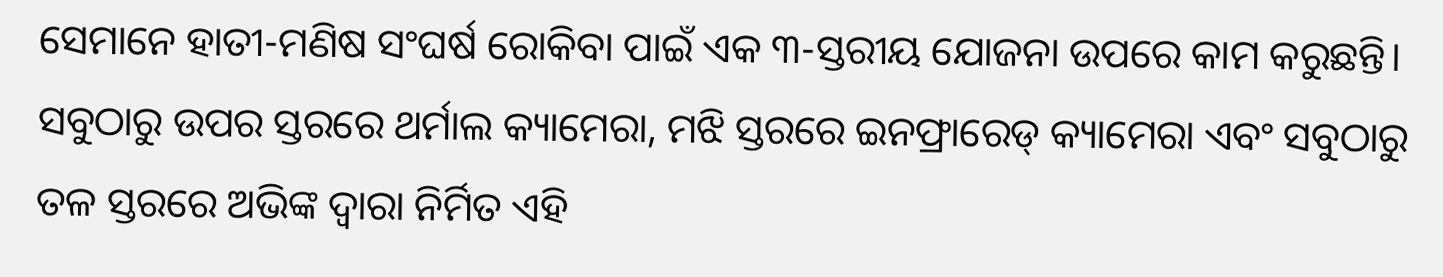ସେମାନେ ହାତୀ-ମଣିଷ ସଂଘର୍ଷ ରୋକିବା ପାଇଁ ଏକ ୩-ସ୍ତରୀୟ ଯୋଜନା ଉପରେ କାମ କରୁଛନ୍ତି। ସବୁଠାରୁ ଉପର ସ୍ତରରେ ଥର୍ମାଲ କ୍ୟାମେରା, ମଝି ସ୍ତରରେ ଇନଫ୍ରାରେଡ୍ କ୍ୟାମେରା ଏବଂ ସବୁଠାରୁ ତଳ ସ୍ତରରେ ଅଭିଙ୍କ ଦ୍ୱାରା ନିର୍ମିତ ଏହି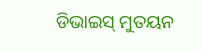ଡିଭାଇସ୍ ମୁତୟନ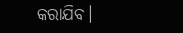କରାଯିବ।